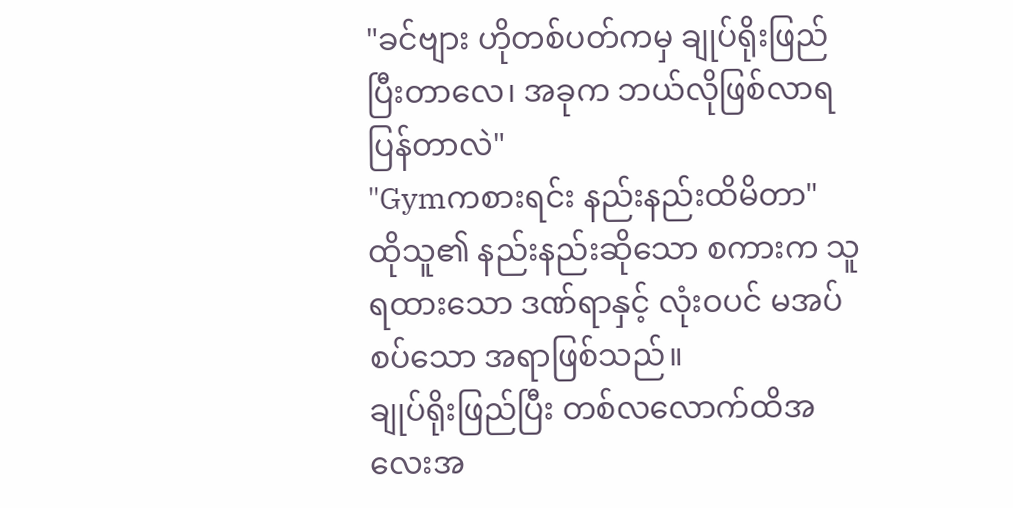"ခင်ဗျား ဟိုတစ်ပတ်ကမှ ချုပ်ရိုးဖြည်ပြီးတာလေ၊ အခုက ဘယ်လိုဖြစ်လာရပြန်တာလဲ"
"Gymကစားရင်း နည်းနည်းထိမိတာ"
ထိုသူ၏ နည်းနည်းဆိုသော စကားက သူရထားသော ဒဏ်ရာနှင့် လုံးဝပင် မအပ်စပ်သော အရာဖြစ်သည်။
ချုပ်ရိုးဖြည်ပြီး တစ်လလောက်ထိအလေးအ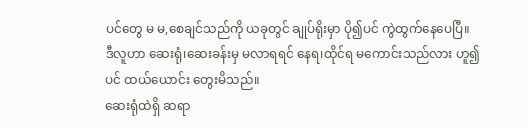ပင်တွေ မ မ,စေချင်သည်ကို ယခုတွင် ချုပ်ရိုးမှာ ပို၍ပင် ကွဲထွက်နေပေပြီ။
ဒီလူဟာ ဆေးရုံ၊ဆေးခန်းမှ မလာရရင် နေရ၊ထိုင်ရ မကောင်းသည်လား ဟူ၍ပင် ထယ်ယောင်း တွေးမိသည်။
ဆေးရုံထဲရှိ ဆရာ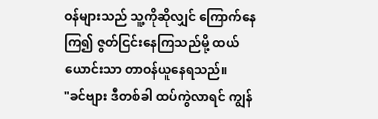ဝန်များသည် သူ့ကိုဆိုလျှင် ကြောက်နေကြ၍ ဇွတ်ငြင်းနေကြသည်မို့ ထယ်ယောင်းသာ တာဝန်ယူနေရသည်။
"ခင်ဗျား ဒီတစ်ခါ ထပ်ကွဲလာရင် ကျွန်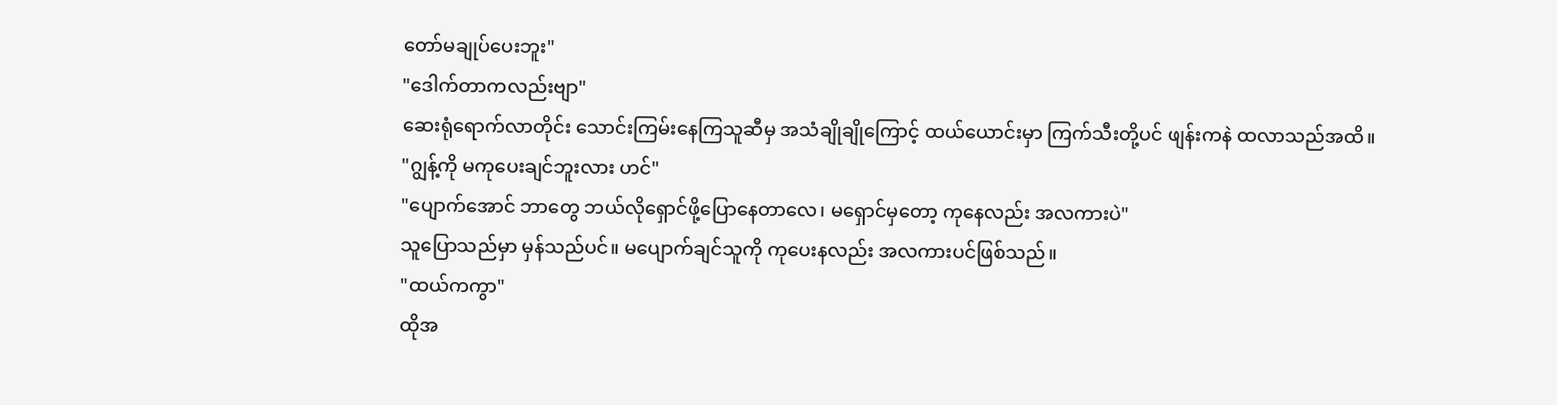တော်မချုပ်ပေးဘူး"
"ဒေါက်တာကလည်းဗျာ"
ဆေးရုံရောက်လာတိုင်း သောင်းကြမ်းနေကြသူဆီမှ အသံချိုချိုကြောင့် ထယ်ယောင်းမှာ ကြက်သီးတို့ပင် ဖျန်းကနဲ ထလာသည်အထိ။
"ဂျွန့်ကို မကုပေးချင်ဘူးလား ဟင်"
"ပျောက်အောင် ဘာတွေ ဘယ်လိုရှောင်ဖို့ပြောနေတာလေ၊ မရှောင်မှတော့ ကုနေလည်း အလကားပဲ"
သူပြောသည်မှာ မှန်သည်ပင်။ မပျောက်ချင်သူကို ကုပေးနလည်း အလကားပင်ဖြစ်သည်။
"ထယ်ကကွာ"
ထိုအ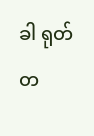ခါ ရုတ်တ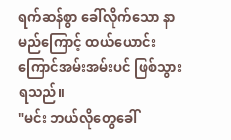ရက်ဆန်စွာ ခေါ်လိုက်သော နာမည်ကြောင့် ထယ်ယောင်း ကြောင်အမ်းအမ်းပင် ဖြစ်သွားရသည်။
"မင်း ဘယ်လိုတွေခေါ်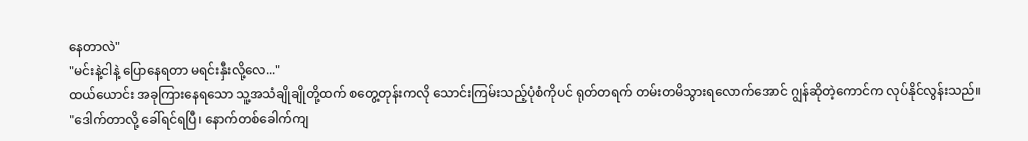နေတာလဲ"
"မင်းနဲ့ငါနဲ့ ပြောနေရတာ မရင်းနှီးလို့လေ..."
ထယ်ယောင်း အခုကြားနေရသော သူ့အသံချိုချိုတို့ထက် စတွေ့တုန်းကလို သောင်းကြမ်းသည့်ပုံစံကိုပင် ရုတ်တရက် တမ်းတမိသွားရလောက်အောင် ဂျွန်ဆိုတဲ့ကောင်က လုပ်နိုင်လွန်းသည်။
"ဒေါက်တာလို့ ခေါ်ရင်ရပြီ၊ နောက်တစ်ခေါက်ကျ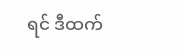ရင် ဒီထက်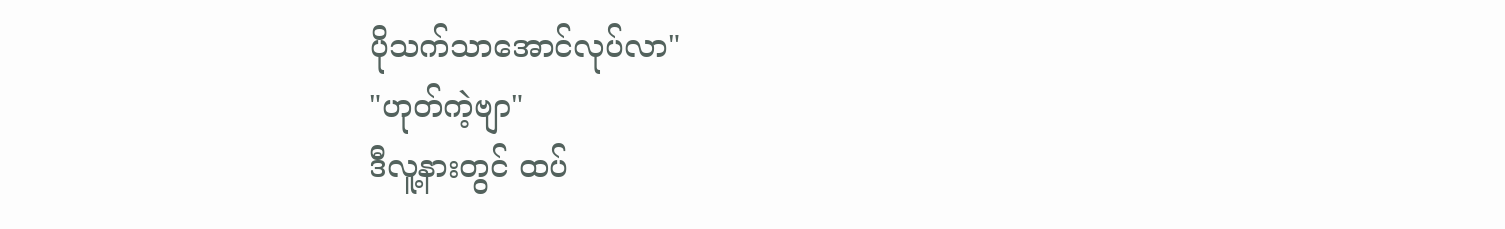ပိုသက်သာအောင်လုပ်လာ"
"ဟုတ်ကဲ့ဗျာ"
ဒီလူ့နားတွင် ထပ်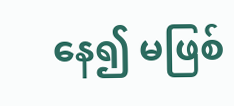နေ၍ မဖြစ်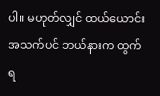ပါ။ မဟုတ်လျှင် ထယ်ယောင်း အသက်ပင် ဘယ်နားက ထွက်ရ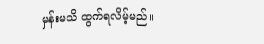မှန်းမသိ ထွက်ရလိမ့်မည်။